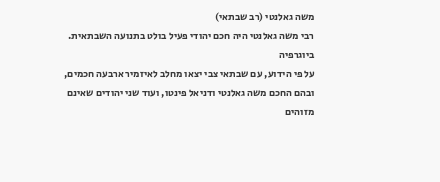משה גאלנטי (רב שבתאי)
רבי משה גאלנטי היה חכם יהודי פעיל בולט בתנועה השבתאית.
ביוגרפיה
על פי הידוע, עם שבתאי צבי יצאו מחלב לאיזמיר ארבעה חכמים, ובהם החכם משה גאלנטי ודניאל פינטו, ועוד שני יהודים שאינם מזוהים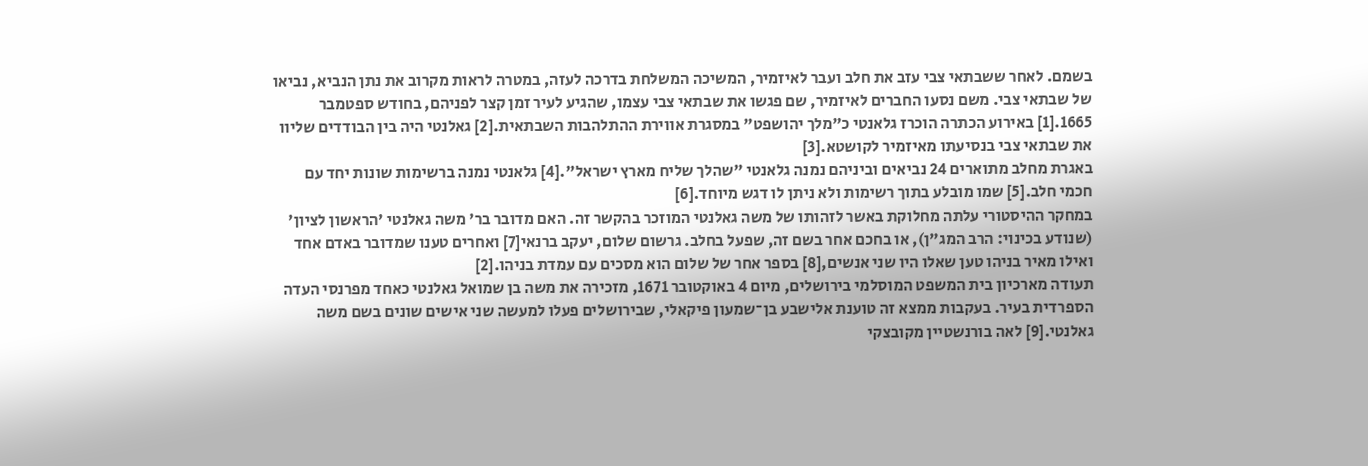בשמם. לאחר ששבתאי צבי עזב את חלב ועבר לאיזמיר, המשיכה המשלחת בדרכה לעזה, במטרה לראות מקרוב את נתן הנביא, נביאו של שבתאי צבי. משם נסעו החברים לאיזמיר, שם פגשו את שבתאי צבי עצמו, שהגיע לעיר זמן קצר לפניהם, בחודש ספטמבר 1665.[1] באירוע הכתרה הוכרז גלאנטי כ"מלך יהושפט" במסגרת אווירת ההתלהבות השבתאית.[2] גאלנטי היה בין הבודדים שליוו את שבתאי צבי בנסיעתו מאיזמיר לקושטא.[3]
באגרת מחלב מתוארים 24 נביאים וביניהם נמנה גלאנטי "שהלך שליח מארץ ישראל".[4] גלאנטי נמנה ברשימות שונות יחד עם חכמי חלב.[5] שמו מובלע בתוך רשימות ולא ניתן לו דגש מיוחד.[6]
במחקר ההיסטורי עלתה מחלוקת באשר לזהותו של משה גאלנטי המוזכר בהקשר זה. האם מדובר בר' משה גאלנטי 'הראשון לציון' (שנודע בכינוי: הרב המג"ן), או בחכם אחר בשם זה, שפעל בחלב. גרשום שלום, יעקב ברנאי[7] ואחרים טענו שמדובר באדם אחד ואילו מאיר בניהו טען שאלו היו שני אנשים,[8] בספר אחר של שלום הוא מסכים עם עמדת בניהו.[2]
תעודה מארכיון בית המשפט המוסלמי בירושלים, מיום 4 באוקטובר 1671, מזכירה את משה בן שמואל גאלנטי כאחד מפרנסי העדה הספרדית בעיר. בעקבות ממצא זה טוענת אלישבע בן־שמעון פיקאלי, שבירושלים פעלו למעשה שני אישים שונים בשם משה גאלנטי.[9] לאה בורנשטיין מקובצקי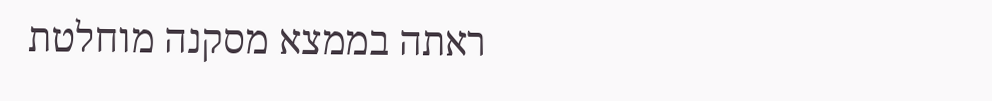ראתה בממצא מסקנה מוחלטת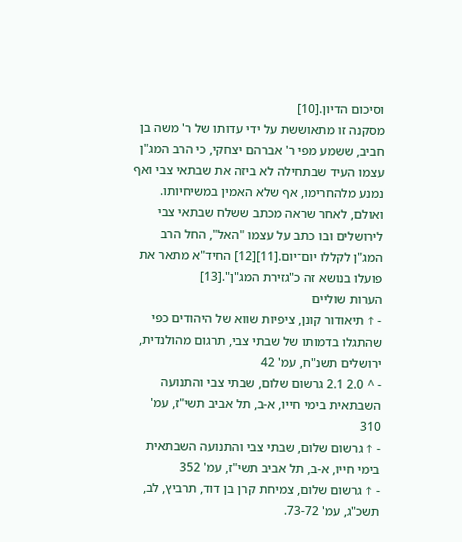וסיכום הדיון.[10]
מסקנה זו מתאוששת על ידי עדותו של ר' משה בן חביב, ששמע מפי ר' אברהם יצחקי, כי הרב המג"ן עצמו העיד שבתחילה לא ביזה את שבתאי צבי ואף נמנע מלהחרימו, אף שלא האמין במשיחיותו. ואולם, לאחר שראה מכתב ששלח שבתאי צבי לירושלים ובו כתב על עצמו "האל", החל הרב המג"ן לקללו יום־יום.[11][12] החיד"א מתאר את פועלו בנושא זה כ"גזירת המג"ן".[13]
הערות שוליים
- ↑ תיאודור קונן, ציפיות שווא של היהודים כפי שהתגלו בדמותו של שבתי צבי, תרגום מהולנדית, ירושלים תשנ"ח, עמ' 42
- ^ 2.0 2.1 גרשום שלום, שבתי צבי והתנועה השבתאית בימי חייו, א-ב, תל אביב תשי"ז, עמ' 310
- ↑ גרשום שלום, שבתי צבי והתנועה השבתאית בימי חייו, א-ב, תל אביב תשי"ז, עמ' 352
- ↑ גרשום שלום, צמיחת קרן בן דוד, תרביץ, לב, תשכ"ג, עמ' 73-72.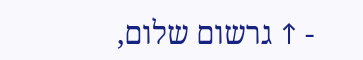- ↑ גרשום שלום,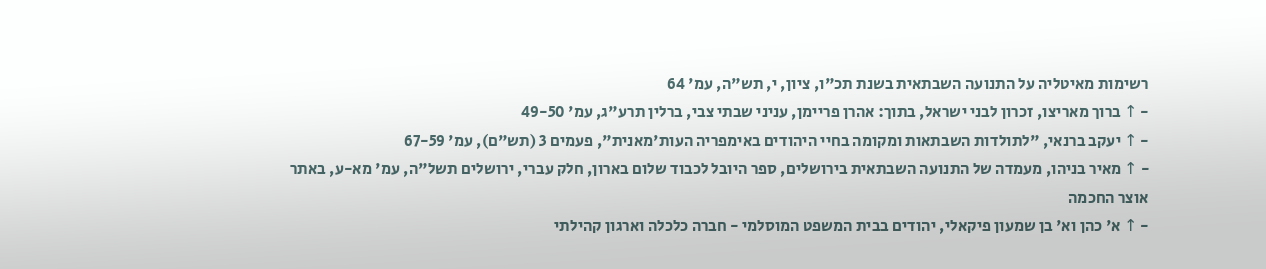רשימות מאיטליה על התנועה השבתאית בשנת תכ"ו, ציון, י, תש"ה, עמ' 64
- ↑ ברוך מאריצו, זכרון לבני ישראל, בתוך: אהרן פריימן, עניני שבתי צבי, ברלין תרע"ג, עמ' 49-50
- ↑ יעקב ברנאי, "לתולדות השבתאות ומקומה בחיי היהודים באימפריה העות'מאנית", פעמים 3 (תש"ם), עמ' 67-59
- ↑ מאיר בניהו, מעמדה של התנועה השבתאית בירושלים, ספר היובל לכבוד שלום בארון, חלק עברי, ירושלים תשל"ה, עמ' מא-ע, באתר אוצר החכמה
- ↑ א' כהן וא' בן שמעון פיקאלי, יהודים בבית המשפט המוסלמי - חברה כלכלה וארגון קהילתי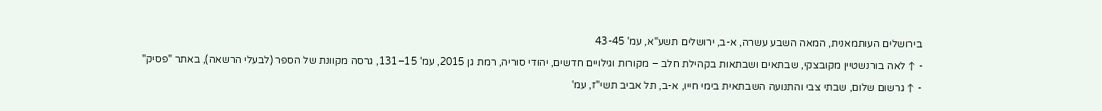בירושלים העותמאנית, המאה השבע עשרה, א-ב, ירושלים תשע"א, עמ' 43-45
- ↑ לאה בורנשטיין מקובצקי, שבתאים ושבתאות בקהילת חלב – מקורות וגילויים חדשים, יהודי סוריה, רמת גן 2015, עמ' 15–131, גרסה מקוונת של הספר (לבעלי הרשאה), באתר "פסיק"
- ↑ גרשום שלום, שבתי צבי והתנועה השבתאית בימי חייו, א-ב, תל אביב תשי"ז, עמ'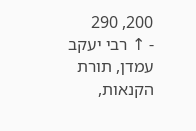200, 290
- ↑ רבי יעקב עמדן, תורת הקנאות,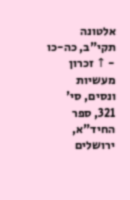אלטונה תקי"ב, כה-כו
- ↑ זכרון מעשיות ונסים, סי' 321, ספר החיד"א, ירושלים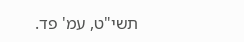תשי"ט, עמ' פד.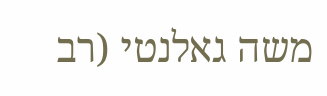משה גאלנטי (רב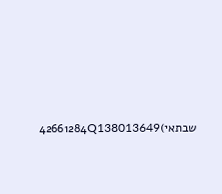שבתאי)42661284Q138013649